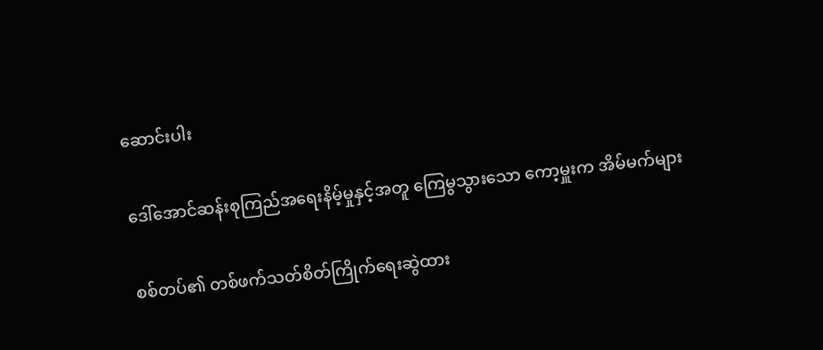ဆောင်းပါး

ဒေါ်အောင်ဆန်းစုကြည်အရေးနိမ့်မှုနှင့်အတူ ကြေမွသွားသော ကော့မှူးက အိမ်မက်များ

စစ်တပ်၏ တစ်ဖက်သတ်စိတ်ကြိုက်ရေးဆွဲထား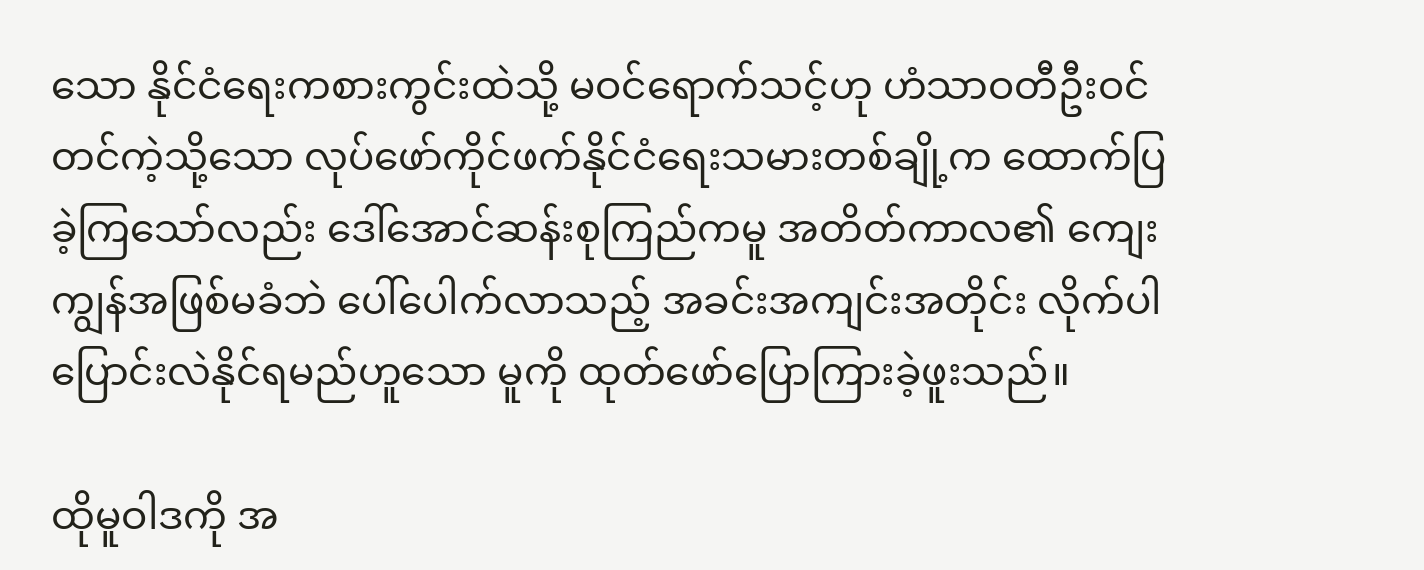သော နိုင်ငံရေးကစားကွင်းထဲသို့ မဝင်ရောက်သင့်ဟု ဟံသာဝတီဦးဝင်တင်ကဲ့သို့သော လုပ်ဖော်ကိုင်ဖက်နိုင်ငံရေးသမားတစ်ချို့က ထောက်ပြခဲ့ကြသော်လည်း ဒေါ်အောင်ဆန်းစုကြည်ကမူ အတိတ်ကာလ၏ ကျေးကျွန်အဖြစ်မခံဘဲ ပေါ်ပေါက်လာသည့် အခင်းအကျင်းအတိုင်း လိုက်ပါပြောင်းလဲနိုင်ရမည်ဟူသော မူကို ထုတ်ဖော်ပြောကြားခဲ့ဖူးသည်။

ထိုမူဝါဒကို အ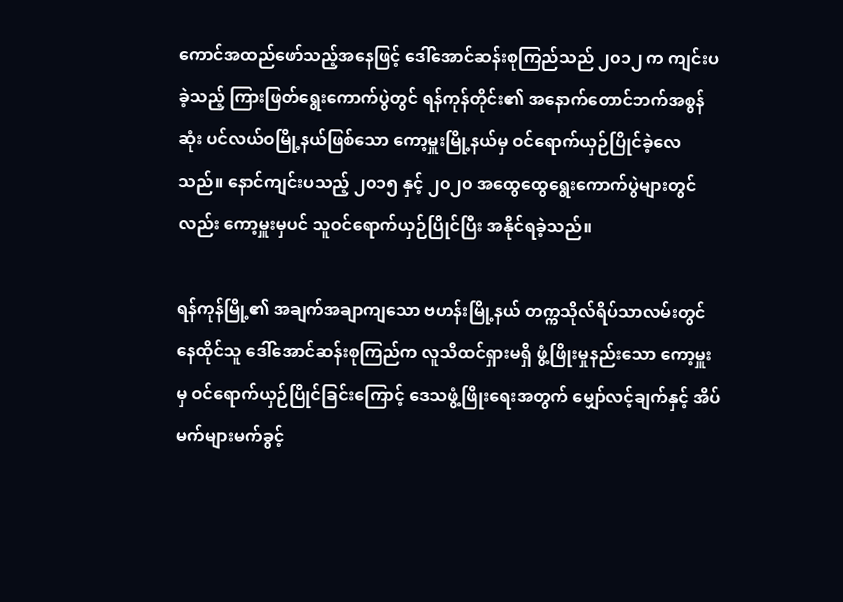ကောင်အထည်ဖော်သည့်အနေဖြင့် ဒေါ်အောင်ဆန်းစုကြည်သည် ၂၀၁၂ က ကျင်းပခဲ့သည့် ကြားဖြတ်ရွေးကောက်ပွဲတွင် ရန်ကုန်တိုင်း၏ အနောက်တောင်ဘက်အစွန်ဆုံး ပင်လယ်ဝမြို့နယ်ဖြစ်သော ကော့မှူးမြို့နယ်မှ ဝင်ရောက်ယှဉ်ပြိုင်ခဲ့လေသည်။ နောင်ကျင်းပသည့် ၂၀၁၅ နှင့် ၂၀၂၀ အထွေထွေရွေးကောက်ပွဲများတွင်လည်း ကော့မှူးမှပင် သူဝင်ရောက်ယှဉ်ပြိုင်ပြီး အနိုင်ရခဲ့သည်။

ရန်ကုန်မြို့၏ အချက်အချာကျသော ဗဟန်းမြို့နယ် တက္ကသိုလ်ရိပ်သာလမ်းတွင် နေထိုင်သူ ဒေါ်အောင်ဆန်းစုကြည်က လူသိထင်ရှားမရှိ ဖွံ့ဖြိုးမှုနည်းသော ကော့မှူးမှ ဝင်ရောက်ယှဉ်ပြိုင်ခြင်းကြောင့် ဒေသဖွံ့ဖြိုးရေးအတွက် မျှော်လင့်ချက်နှင့် အိပ်မက်များမက်ခွင့်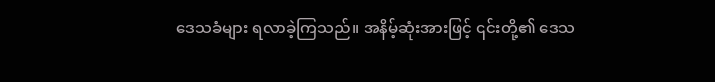ဒေသခံများ ရလာခဲ့ကြသည်။ အနိမ့်ဆုံးအားဖြင့် ၎င်းတို့၏ ဒေသ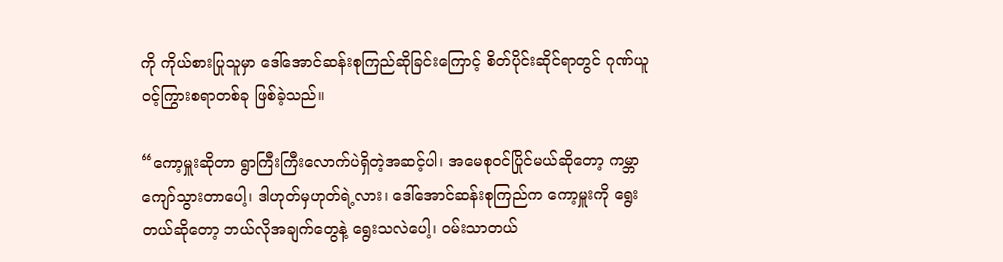ကို ကိုယ်စားပြုသူမှာ ဒေါ်အောင်ဆန်းစုကြည်ဆိုခြင်းကြောင့် စိတ်ပိုင်းဆိုင်ရာတွင် ဂုဏ်ယူဝင့်ကြွားစရာတစ်ခု ဖြစ်ခဲ့သည်။

“ကော့မှူးဆိုတာ ရွာကြီးကြီးလောက်ပဲရှိတဲ့အဆင့်ပါ၊ အမေစုဝင်ပြိုင်မယ်ဆိုတော့ ကမ္ဘာကျော်သွားတာပေါ့၊ ဒါဟုတ်မှဟုတ်ရဲ့လား၊ ဒေါ်အောင်ဆန်းစုကြည်က ကော့မှူးကို ရွေးတယ်ဆိုတော့ ဘယ်လိုအချက်တွေနဲ့ ရွေးသလဲပေါ့၊ ဝမ်းသာတယ်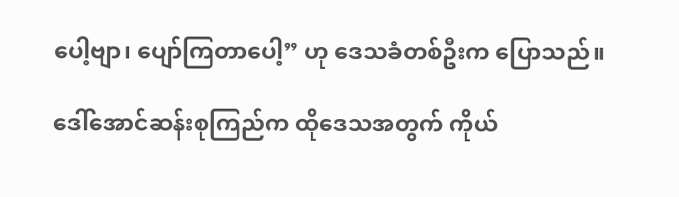ပေါ့ဗျာ၊ ပျော်ကြတာပေါ့” ဟု ဒေသခံတစ်ဦးက ပြောသည်။

ဒေါ်အောင်ဆန်းစုကြည်က ထိုဒေသအတွက် ကိုယ်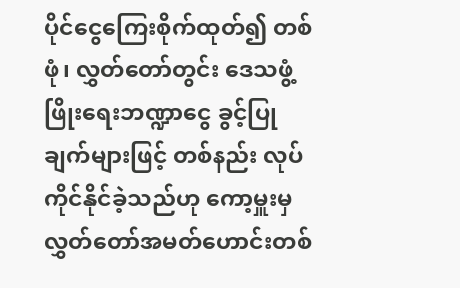ပိုင်ငွေကြေးစိုက်ထုတ်၍ တစ်ဖုံ၊ လွှတ်တော်တွင်း ဒေသဖွံ့ဖြိုးရေးဘဏ္ဍာငွေ ခွင့်ပြုချက်များဖြင့် တစ်နည်း လုပ်ကိုင်နိုင်ခဲ့သည်ဟု ကော့မှူးမှ လွှတ်တော်အမတ်ဟောင်းတစ်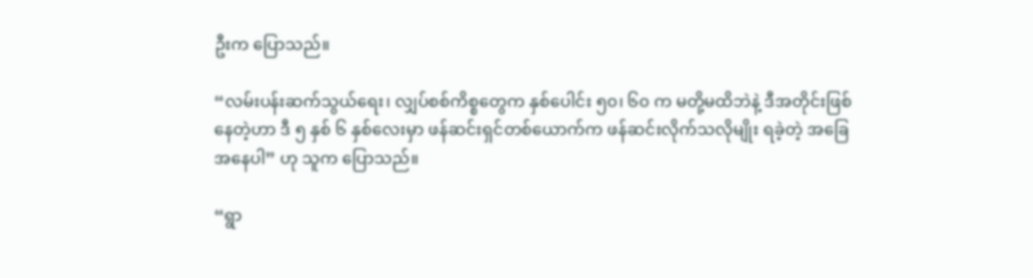ဦးက ပြောသည်။

“လမ်းပန်းဆက်သွယ်ရေး၊ လျှပ်စစ်ကိစ္စတွေက နှစ်ပေါင်း ၅၀၊ ၆၀ က မတို့မထိဘဲနဲ့ ဒီအတိုင်းဖြစ်နေတဲ့ဟာ ဒီ ၅ နှစ် ၆ နှစ်လေးမှာ ဖန်ဆင်းရှင်တစ်ယောက်က ဖန်ဆင်းလိုက်သလိုမျိုး ရခဲ့တဲ့ အခြေအနေပါ” ဟု သူက ပြောသည်။

“ရွာ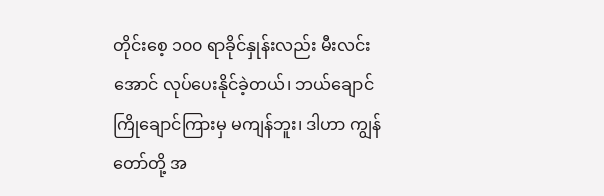တိုင်းစေ့ ၁၀၀ ရာခိုင်နှုန်းလည်း မီးလင်းအောင် လုပ်ပေးနိုင်ခဲ့တယ်၊ ဘယ်ချောင်ကြိုချောင်ကြားမှ မကျန်ဘူး၊ ဒါဟာ ကျွန်တော်တို့ အ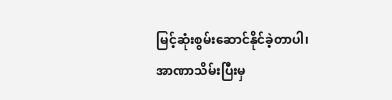မြင့်ဆုံးစွမ်းဆောင်နိုင်ခဲ့တာပါ၊ အာဏာသိမ်းပြီးမှ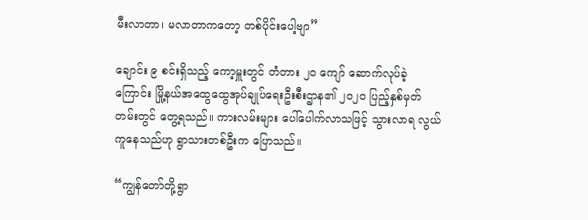မီးလာတာ၊ မလာတာကတော့ တစ်ပိုင်းပေါ့ဗျာ”

ချောင်း ၉ စင်းရှိသည့် ကော့မှူးတွင် တံတား ၂၀ ကျော် ဆောက်လုပ်ခဲ့ကြောင်း မြို့နယ်အထွေထွေအုပ်ချုပ်ရေးဦးစီးဌာန၏ ၂၀၂၀ ပြည့်နှစ်မှတ်တမ်းတွင် တွေ့ရသည်။ ကားလမ်းများ ပေါ်ပေါက်လာသဖြင့် သွားလာရ လွယ်ကူနေသည်ဟု ရွာသားတစ်ဦးက ပြောသည်။

“ကျွန်တော်တို့ရွာ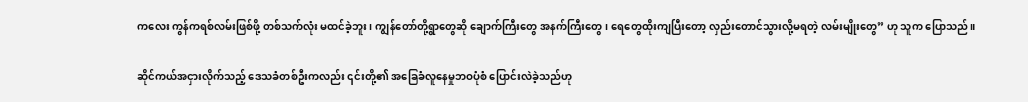ကလေး ကွန်ကရစ်လမ်းဖြစ်ဖို့ တစ်သက်လုံး မထင်ခဲ့ဘူး၊ ကျွန်တော်တို့ရွာတွေဆို ချောက်ကြီးတွေ အနက်ကြီးတွေ၊ ရေတွေထိုးကျပြီးတော့ လှည်းတောင်သွားလို့မရတဲ့ လမ်းမျိုးတွေ” ဟု သူက ပြောသည်။

ဆိုင်ကယ်အငှားလိုက်သည့် ဒေသခံတစ်ဦးကလည်း ၎င်းတို့၏ အခြေခံလူနေမှုဘဝပုံစံ ပြောင်းလဲခဲ့သည်ဟု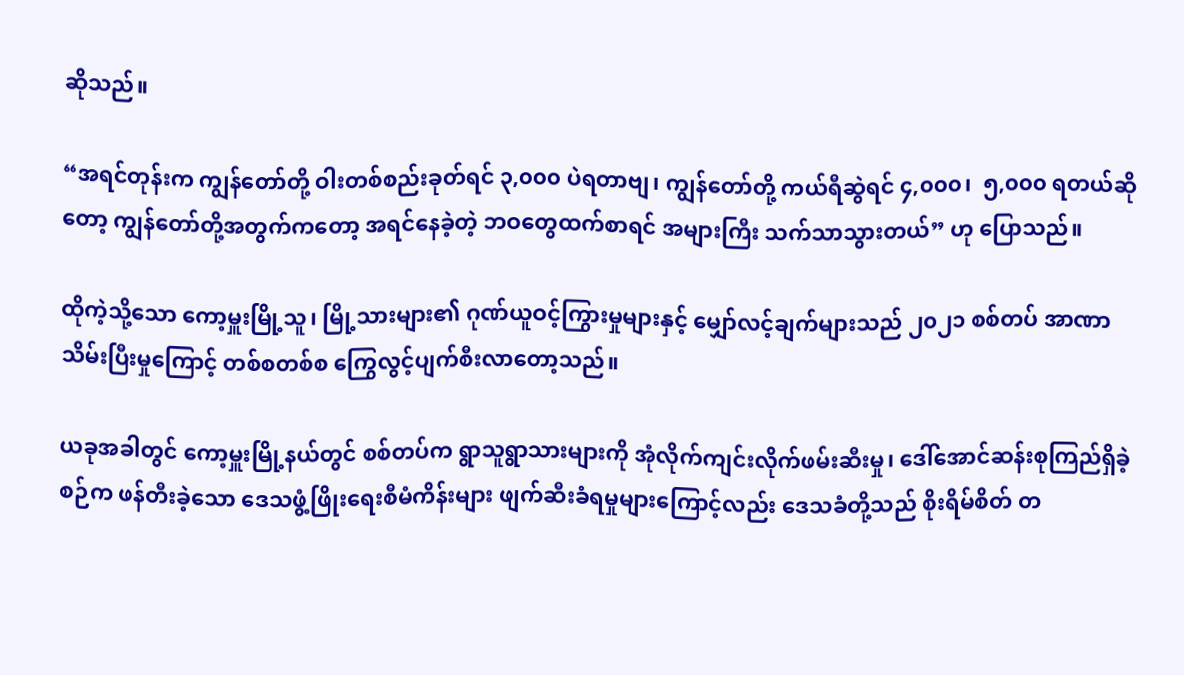ဆိုသည်။

“အရင်တုန်းက ကျွန်တော်တို့ ဝါးတစ်စည်းခုတ်ရင် ၃,၀၀၀ ပဲရတာဗျ၊ ကျွန်တော်တို့ ကယ်ရီဆွဲရင် ၄,၀၀၀၊  ၅,၀၀၀ ရတယ်ဆိုတော့ ကျွန်တော်တို့အတွက်ကတော့ အရင်နေခဲ့တဲ့ ဘဝတွေထက်စာရင် အများကြီး သက်သာသွားတယ်” ဟု ပြောသည်။

ထိုကဲ့သို့သော ကော့မှူးမြို့သူ၊ မြို့သားများ၏ ဂုဏ်ယူဝင့်ကြွားမှုများနှင့် မျှော်လင့်ချက်များသည် ၂၀၂၁ စစ်တပ် အာဏာသိမ်းပြီးမှုကြောင့် တစ်စတစ်စ ကြွေလွင့်ပျက်စီးလာတော့သည်။

ယခုအခါတွင် ကော့မှူးမြို့နယ်တွင် စစ်တပ်က ရွာသူရွာသားများကို အုံလိုက်ကျင်းလိုက်ဖမ်းဆီးမှု၊ ဒေါ်အောင်ဆန်းစုကြည်ရှိခဲ့စဉ်က ဖန်တီးခဲ့သော ဒေသဖွံ့ဖြိုးရေးစီမံကိန်းများ ဖျက်ဆီးခံရမှုများကြောင့်လည်း ဒေသခံတို့သည် စိုးရိမ်စိတ် တ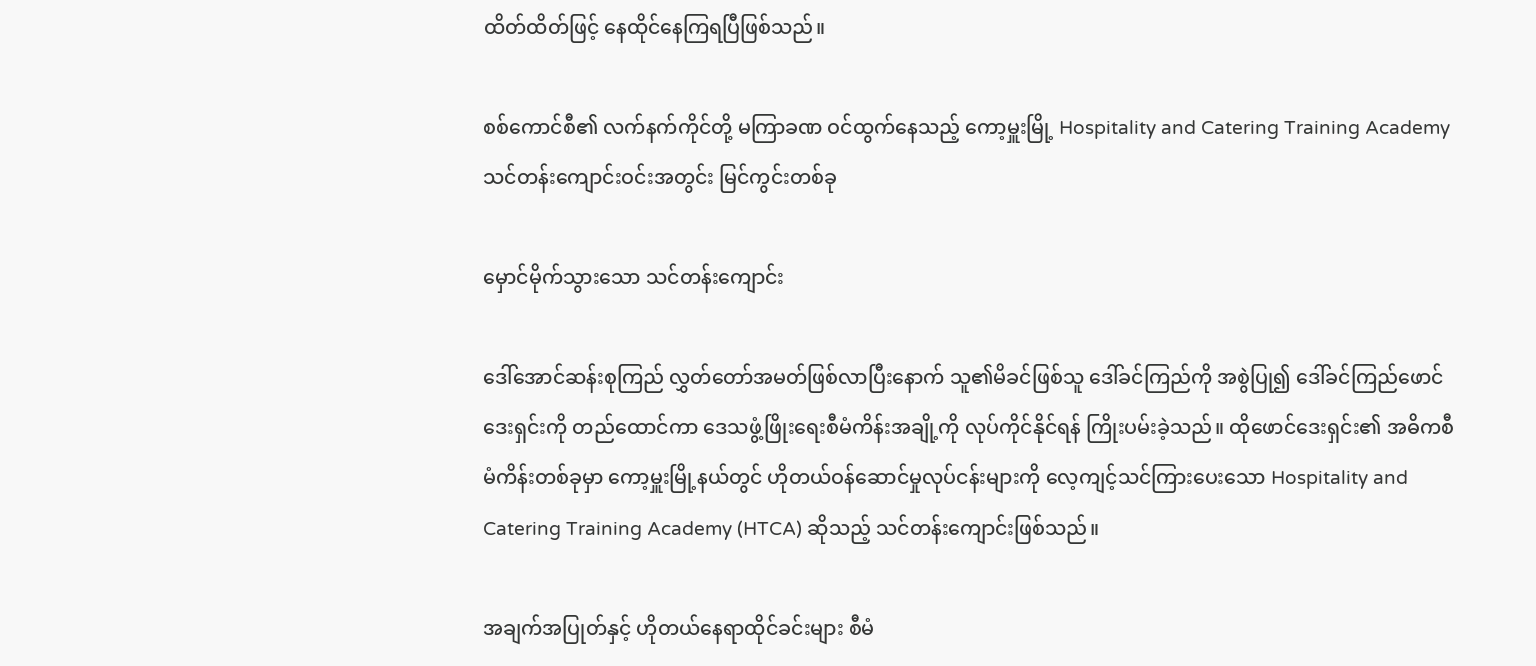ထိတ်ထိတ်ဖြင့် နေထိုင်နေကြရပြီဖြစ်သည်။

စစ်ကောင်စီ၏ လက်နက်ကိုင်တို့ မကြာခဏ ဝင်ထွက်နေသည့် ကော့မှူးမြို့ Hospitality and Catering Training Academy သင်တန်းကျောင်းဝင်းအတွင်း မြင်ကွင်းတစ်ခု

မှောင်မိုက်သွားသော သင်တန်းကျောင်း

ဒေါ်အောင်ဆန်းစုကြည် လွှတ်တော်အမတ်ဖြစ်လာပြီးနောက် သူ၏မိခင်ဖြစ်သူ ဒေါ်ခင်ကြည်ကို အစွဲပြု၍ ဒေါ်ခင်ကြည်ဖောင်ဒေးရှင်းကို တည်ထောင်ကာ ဒေသဖွံ့ဖြိုးရေးစီမံကိန်းအချို့ကို လုပ်ကိုင်နိုင်ရန် ကြိုးပမ်းခဲ့သည်။ ထိုဖောင်ဒေးရှင်း၏ အဓိကစီမံကိန်းတစ်ခုမှာ ကော့မှူးမြို့နယ်တွင် ဟိုတယ်ဝန်ဆောင်မှုလုပ်ငန်းများကို လေ့ကျင့်သင်ကြားပေးသော Hospitality and Catering Training Academy (HTCA) ဆိုသည့် သင်တန်းကျောင်းဖြစ်သည်။

အချက်အပြုတ်နှင့် ဟိုတယ်နေရာထိုင်ခင်းများ စီမံ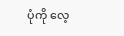ပုံကို လေ့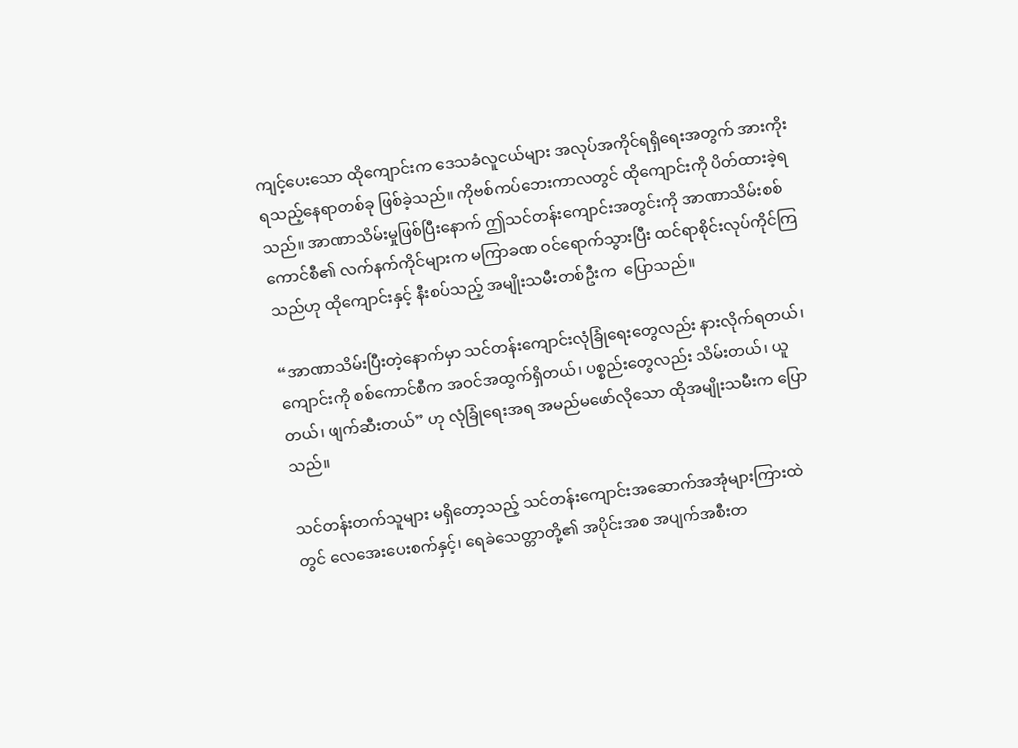ကျင့်ပေးသော ထိုကျောင်းက ဒေသခံလူငယ်များ အလုပ်အကိုင်ရရှိရေးအတွက် အားကိုးရသည့်နေရာတစ်ခု ဖြစ်ခဲ့သည်။ ကိုဗစ်ကပ်ဘေးကာလတွင် ထိုကျောင်းကို ပိတ်ထားခဲ့ရသည်။ အာဏာသိမ်းမှုဖြစ်ပြီးနောက် ဤသင်တန်းကျောင်းအတွင်းကို အာဏာသိမ်းစစ်ကောင်စီ၏ လက်နက်ကိုင်များက မကြာခဏ ဝင်ရောက်သွားပြီး ထင်ရာစိုင်းလုပ်ကိုင်ကြသည်ဟု ထိုကျောင်းနှင့် နီးစပ်သည့် အမျိုးသမီးတစ်ဦးက  ပြောသည်။

“အာဏာသိမ်းပြီးတဲ့နောက်မှာ သင်တန်းကျောင်းလုံခြုံရေးတွေလည်း နားလိုက်ရတယ်၊ ကျောင်းကို စစ်ကောင်စီက အဝင်အထွက်ရှိတယ်၊ ပစ္စည်းတွေလည်း သိမ်းတယ်၊ ယူတယ်၊ ဖျက်ဆီးတယ်” ဟု လုံခြုံရေးအရ အမည်မဖော်လိုသော ထိုအမျိုးသမီးက ပြောသည်။

သင်တန်းတက်သူများ မရှိတော့သည့် သင်တန်းကျောင်းအဆောက်အအုံများကြားထဲတွင် လေအေးပေးစက်နှင့်၊ ရေခဲသေတ္တာတို့၏ အပိုင်းအစ အပျက်အစီးတ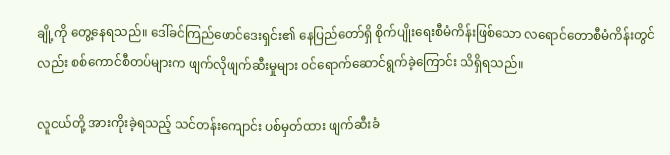ချို့ကို တွေ့နေရသည်။ ဒေါ်ခင်ကြည်ဖောင်ဒေးရှင်း၏ နေပြည်တော်ရှိ စိုက်ပျိုးရေးစီမံကိန်းဖြစ်သော လရောင်တောစီမံကိန်းတွင်လည်း စစ်ကောင်စီတပ်များက ဖျက်လိုဖျက်ဆီးမှုများ ဝင်ရောက်ဆောင်ရွက်ခဲ့ကြောင်း သိရှိရသည်။

လူငယ်တို့ အားကိုးခဲ့ရသည့် သင်တန်းကျောင်း ပစ်မှတ်ထား ဖျက်ဆီးခံ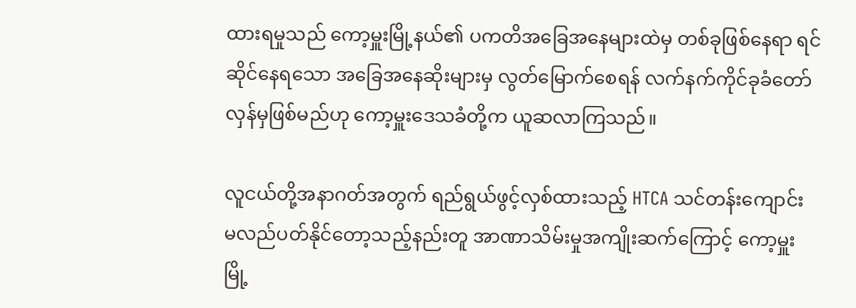ထားရမှုသည် ကော့မှူးမြို့နယ်၏ ပကတိအခြေအနေများထဲမှ တစ်ခုဖြစ်နေရာ ရင်ဆိုင်နေရသော အခြေအနေဆိုးများမှ လွတ်မြောက်စေရန် လက်နက်ကိုင်ခုခံတော်လှန်မှဖြစ်မည်ဟု ကော့မှူးဒေသခံတို့က ယူဆလာကြသည်။

လူငယ်တို့အနာဂတ်အတွက် ရည်ရွယ်ဖွင့်လှစ်ထားသည့် HTCA သင်တန်းကျောင်း မလည်ပတ်နိုင်တော့သည့်နည်းတူ အာဏာသိမ်းမှုအကျိုးဆက်ကြောင့် ကော့မှူးမြို့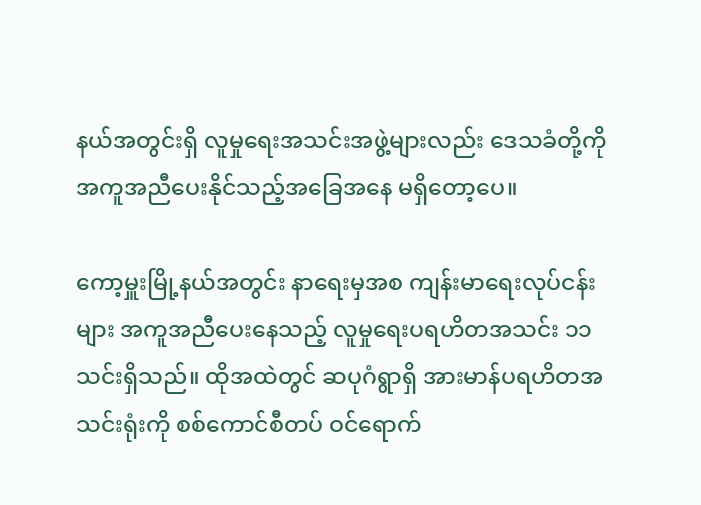နယ်အတွင်းရှိ လူမှုရေးအသင်းအဖွဲ့များလည်း ဒေသခံတို့ကို အကူအညီပေးနိုင်သည့်အခြေအနေ မရှိတော့ပေ။

ကော့မှူးမြို့နယ်အတွင်း နာရေးမှအစ ကျန်းမာရေးလုပ်ငန်းများ အကူအညီပေးနေသည့် လူမှုရေးပရဟိတအသင်း ၁၁ သင်းရှိသည်။ ထိုအထဲတွင် ဆပုဂံရွာရှိ အားမာန်ပရဟိတအသင်းရုံးကို စစ်ကောင်စီတပ် ဝင်ရောက်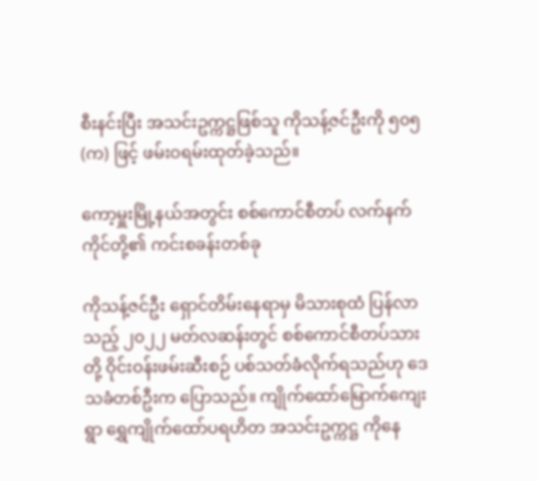စီးနင်းပြီး အသင်းဥက္ကဋ္ဌဖြစ်သူ ကိုသန့်ဇင်ဦးကို ၅၀၅(က) ဖြင့် ဖမ်းဝရမ်းထုတ်ခဲ့သည်။

ကော့မှူးမြို့နယ်အတွင်း စစ်ကောင်စီတပ် လက်နက်ကိုင်တို့၏ ကင်းစခန်းတစ်ခု

ကိုသန့်ဇင်ဦး ရှောင်တိမ်းနေရာမှ မိသားစုထံ ပြန်လာသည့် ၂၀၂၂ မတ်လဆန်းတွင် စစ်ကောင်စီတပ်သားတို့ ဝိုင်းဝန်းဖမ်းဆီးစဉ် ပစ်သတ်ခံလိုက်ရသည်ဟု ဒေသခံတစ်ဦးက ပြောသည်။ ကျိုက်ထော်မြောက်ကျေးရွာ ရွှေကျိုက်ထော်ပရဟိတ အသင်းဥက္ကဋ္ဌ ကိုနေ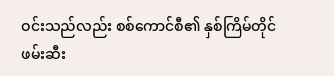ဝင်းသည်လည်း စစ်ကောင်စီ၏ နှစ်ကြိမ်တိုင်ဖမ်းဆီး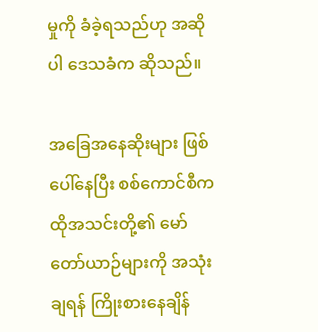မှုကို ခံခဲ့ရသည်ဟု အဆိုပါ ဒေသခံက ဆိုသည်။

အခြေအနေဆိုးများ ဖြစ်ပေါ်နေပြီး စစ်ကောင်စီက ထိုအသင်းတို့၏ မော်တော်ယာဉ်များကို အသုံးချရန် ကြိုးစားနေချိန်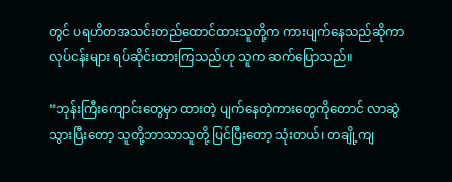တွင် ပရဟိတအသင်းတည်ထောင်ထားသူတို့က ကားပျက်နေသည်ဆိုကာ လုပ်ငန်းများ ရပ်ဆိုင်းထားကြသည်ဟု သူက ဆက်ပြောသည်။

“ဘုန်းကြီးကျောင်းတွေမှာ ထားတဲ့ ပျက်နေတဲ့ကားတွေကိုတောင် လာဆွဲသွားပြီးတော့ သူတို့ဘာသာသူတို့ ပြင်ပြီးတော့ သုံးတယ်၊ တချို့ကျ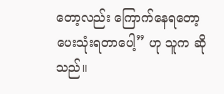တော့လည်း ကြောက်နေရတော့ ပေးသုံးရတာပေါ့” ဟု သူက ဆိုသည်။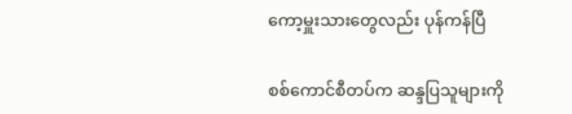ကော့မှူးသားတွေလည်း ပုန်ကန်ပြီ

စစ်ကောင်စီတပ်က ဆန္ဒပြသူများကို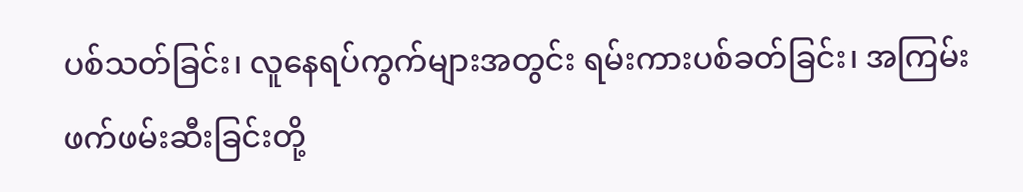ပစ်သတ်ခြင်း၊ လူနေရပ်ကွက်များအတွင်း ရမ်းကားပစ်ခတ်ခြင်း၊ အကြမ်းဖက်ဖမ်းဆီးခြင်းတို့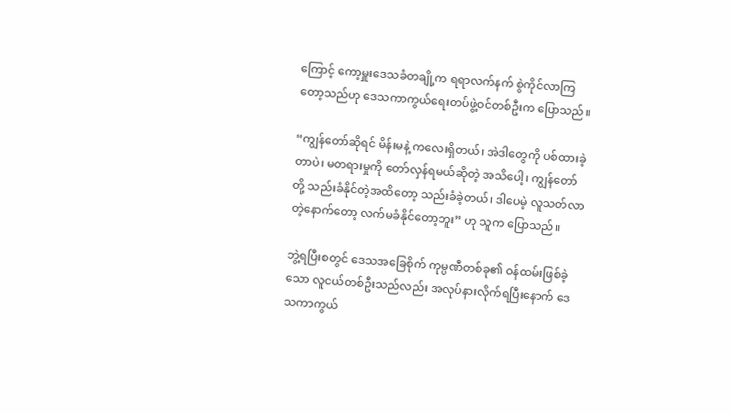ကြောင့် ကော့မှူးဒေသခံတချို့က ရရာလက်နက် စွဲကိုင်လာကြတော့သည်ဟု ဒေသကာကွယ်ရေးတပ်ဖွဲ့ဝင်တစ်ဦးက ပြောသည်။

“ကျွန်တော်ဆိုရင် မိန်းမနဲ့ ကလေးရှိတယ်၊ အဲဒါတွေကို ပစ်ထားခဲ့တာပဲ၊ မတရားမှုကို တော်လှန်ရမယ်ဆိုတဲ့ အသိပေါ့၊ ကျွန်တော်တို့ သည်းခံနိုင်တဲ့အထိတော့ သည်းခံခဲ့တယ်၊ ဒါပေမဲ့ လူသတ်လာတဲ့နောက်တော့ လက်မခံနိုင်တော့ဘူး” ဟု သူက ပြောသည်။

ဘွဲ့ရပြီးစတွင် ဒေသအခြေစိုက် ကုမ္ပဏီတစ်ခု၏ ဝန်ထမ်းဖြစ်ခဲ့သော လူငယ်တစ်ဦးသည်လည်း အလုပ်နားလိုက်ရပြီးနောက် ဒေသကာကွယ်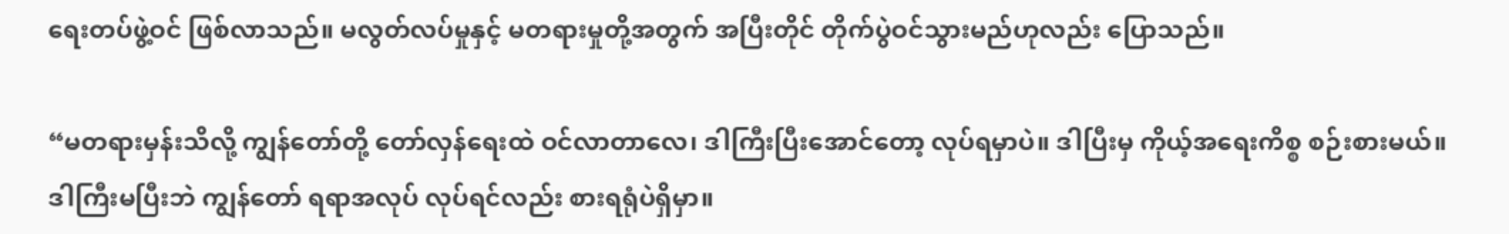ရေးတပ်ဖွဲ့ဝင် ဖြစ်လာသည်။ မလွတ်လပ်မှုနှင့် မတရားမှုတို့အတွက် အပြီးတိုင် တိုက်ပွဲဝင်သွားမည်ဟုလည်း ပြောသည်။

“မတရားမှန်းသိလို့ ကျွန်တော်တို့ တော်လှန်ရေးထဲ ဝင်လာတာလေ၊ ဒါကြီးပြီးအောင်တော့ လုပ်ရမှာပဲ။ ဒါပြီးမှ ကိုယ့်အရေးကိစ္စ စဉ်းစားမယ်။ ဒါကြီးမပြီးဘဲ ကျွန်တော် ရရာအလုပ် လုပ်ရင်လည်း စားရရုံပဲရှိမှာ။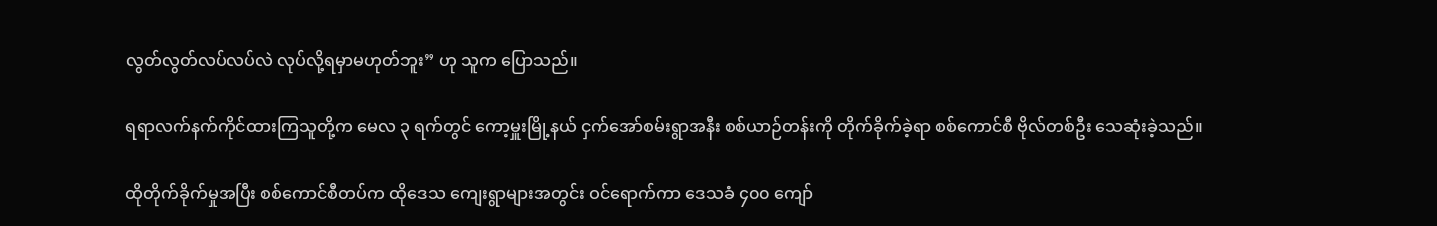လွတ်လွတ်လပ်လပ်လဲ လုပ်လို့ရမှာမဟုတ်ဘူး” ဟု သူက ပြောသည်။

ရရာလက်နက်ကိုင်ထားကြသူတို့က မေလ ၃ ရက်တွင် ကော့မှူးမြို့နယ် ငှက်အော်စမ်းရွာအနီး စစ်ယာဉ်တန်းကို တိုက်ခိုက်ခဲ့ရာ စစ်ကောင်စီ ဗိုလ်တစ်ဦး သေဆုံးခဲ့သည်။

ထိုတိုက်ခိုက်မှုအပြီး စစ်ကောင်စီတပ်က ထိုဒေသ ကျေးရွာများအတွင်း ဝင်ရောက်ကာ ဒေသခံ ၄၀၀ ကျော်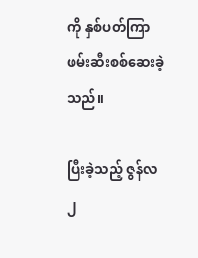ကို နှစ်ပတ်ကြာ ဖမ်းဆီးစစ်ဆေးခဲ့သည်။

ပြီးခဲ့သည့် ဇွန်လ ၂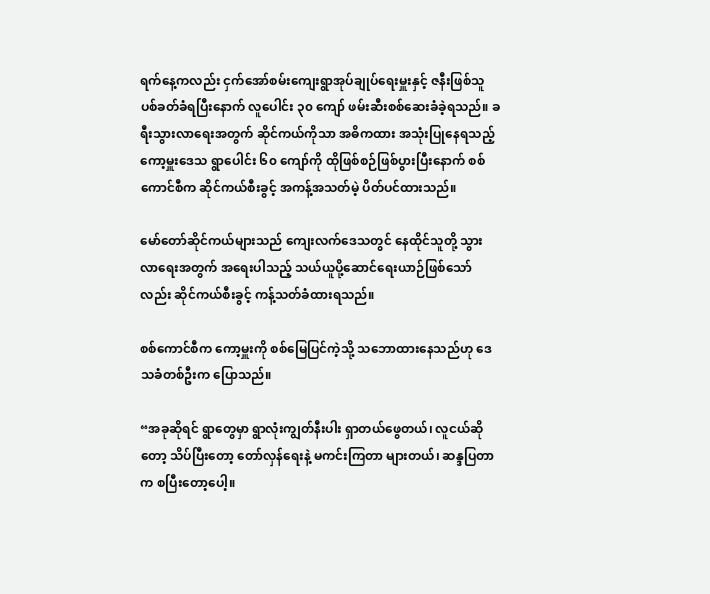ရက်နေ့ကလည်း ငှက်အော်စမ်းကျေးရွာအုပ်ချုပ်ရေးမှူးနှင့် ဇနီးဖြစ်သူ ပစ်ခတ်ခံရပြီးနောက် လူပေါင်း ၃၀ ကျော် ဖမ်းဆီးစစ်ဆေးခံခဲ့ရသည်။ ခရီးသွားလာရေးအတွက် ဆိုင်ကယ်ကိုသာ အဓိကထား အသုံးပြုနေရသည့် ကော့မှူးဒေသ ရွာပေါင်း ၆၀ ကျော်ကို ထိုဖြစ်စဉ်ဖြစ်ပွားပြီးနောက် စစ်ကောင်စီက ဆိုင်ကယ်စီးခွင့် အကန့်အသတ်မဲ့ ပိတ်ပင်ထားသည်။

မော်တော်ဆိုင်ကယ်များသည် ကျေးလက်ဒေသတွင် နေထိုင်သူတို့ သွားလာရေးအတွက် အရေးပါသည့် သယ်ယူပို့ဆောင်ရေးယာဉ်ဖြစ်သော်လည်း ဆိုင်ကယ်စီးခွင့် ကန့်သတ်ခံထားရသည်။

စစ်ကောင်စီက ကော့မှူးကို စစ်မြေပြင်ကဲ့သို့ သဘောထားနေသည်ဟု ဒေသခံတစ်ဦးက ပြောသည်။

“အခုဆိုရင် ရွာတွေမှာ ရွာလုံးကျွတ်နီးပါး ရှာတယ်ဖွေတယ်၊ လူငယ်ဆိုတော့ သိပ်ပြီးတော့ တော်လှန်ရေးနဲ့ မကင်းကြတာ များတယ်၊ ဆန္ဒပြတာက စပြီးတော့ပေါ့။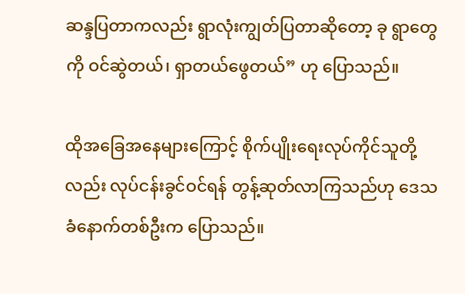ဆန္ဒပြတာကလည်း ရွာလုံးကျွတ်ပြတာဆိုတော့ ခု ရွာတွေကို ဝင်ဆွဲတယ်၊ ရှာတယ်ဖွေတယ်” ဟု ပြောသည်။

ထိုအခြေအနေများကြောင့် စိုက်ပျိုးရေးလုပ်ကိုင်သူတို့လည်း လုပ်ငန်းခွင်ဝင်ရန် တွန့်ဆုတ်လာကြသည်ဟု ဒေသခံနောက်တစ်ဦးက ပြောသည်။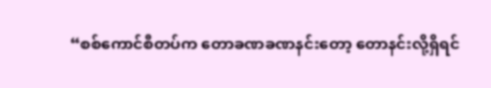“စစ်ကောင်စီတပ်က တောခဏခဏနင်းတော့ တောနင်းလို့ရှိရင်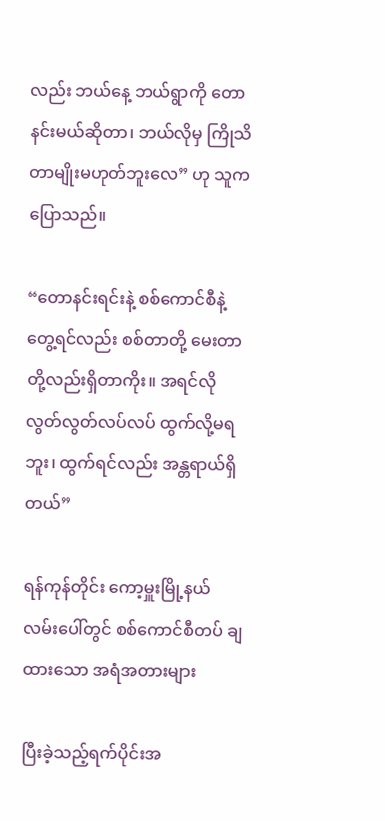လည်း ဘယ်နေ့ ဘယ်ရွာကို တောနင်းမယ်ဆိုတာ၊ ဘယ်လိုမှ ကြိုသိတာမျိုးမဟုတ်ဘူးလေ” ဟု သူက ပြောသည်။

“တောနင်းရင်းနဲ့ စစ်ကောင်စီနဲ့ တွေ့ရင်လည်း စစ်တာတို့ မေးတာတို့လည်းရှိတာကိုး။ အရင်လို လွတ်လွတ်လပ်လပ် ထွက်လို့မရဘူး၊ ထွက်ရင်လည်း အန္တရာယ်ရှိတယ်”

ရန်ကုန်တိုင်း ကော့မှူးမြို့နယ် လမ်းပေါ်တွင် စစ်ကောင်စီတပ် ချထားသော အရံအတားများ

ပြီးခဲ့သည့်ရက်ပိုင်းအ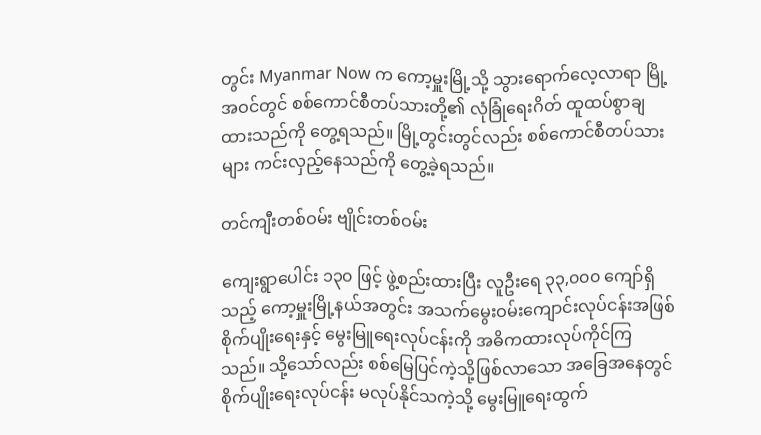တွင်း Myanmar Now က ကော့မှူးမြို့သို့ သွားရောက်လေ့လာရာ မြို့အဝင်တွင် စစ်ကောင်စီတပ်သားတို့၏ လုံခြုံရေးဂိတ် ထူထပ်စွာချထားသည်ကို တွေ့ရသည်။ မြို့တွင်းတွင်လည်း စစ်ကောင်စီတပ်သားများ ကင်းလှည့်နေသည်ကို တွေ့ခဲ့ရသည်။

တင်ကျီးတစ်ဝမ်း ဗျိုင်းတစ်ဝမ်း

ကျေးရွာပေါင်း ၁၃၀ ဖြင့် ဖွဲ့စည်းထားပြီး လူဦးရေ ၃၃,၀၀၀ ကျော်ရှိသည့် ကော့မှူးမြို့နယ်အတွင်း အသက်မွေးဝမ်းကျောင်းလုပ်ငန်းအဖြစ် စိုက်ပျိုးရေးနှင့် မွေးမြူရေးလုပ်ငန်းကို အဓိကထားလုပ်ကိုင်ကြသည်။ သို့သော်လည်း စစ်မြေပြင်ကဲ့သို့ဖြစ်လာသော အခြေအနေတွင် စိုက်ပျိုးရေးလုပ်ငန်း မလုပ်နိုင်သကဲ့သို့ မွေးမြူရေးထွက်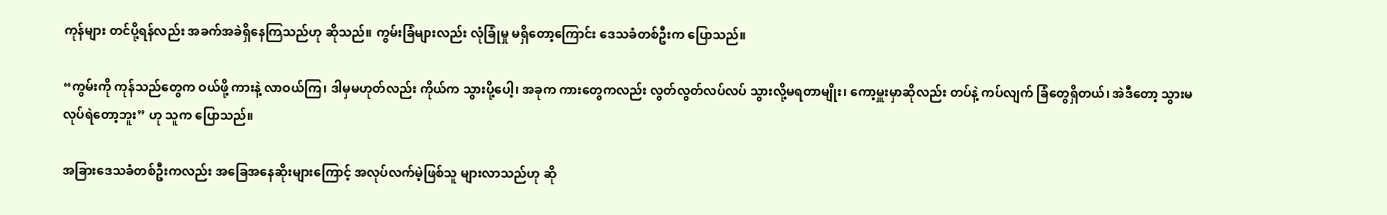ကုန်များ တင်ပို့ရန်လည်း အခက်အခဲရှိနေကြသည်ဟု ဆိုသည်။ ကွမ်းခြံများလည်း လုံခြုံမှု မရှိတော့ကြောင်း ဒေသခံတစ်ဦးက ပြောသည်။

“ကွမ်းကို ကုန်သည်တွေက ဝယ်ဖို့ ကားနဲ့ လာဝယ်ကြ၊ ဒါမှမဟုတ်လည်း ကိုယ်က သွားပို့ပေါ့၊ အခုက ကားတွေကလည်း လွတ်လွတ်လပ်လပ် သွားလို့မရတာမျိုး၊ ကော့မှူးမှာဆိုလည်း တပ်နဲ့ ကပ်လျက် ခြံတွေရှိတယ်၊ အဲဒီတော့ သွားမလုပ်ရဲတော့ဘူး” ဟု သူက ပြောသည်။

အခြားဒေသခံတစ်ဦးကလည်း အခြေအနေဆိုးများကြောင့် အလုပ်လက်မဲ့ဖြစ်သူ များလာသည်ဟု ဆို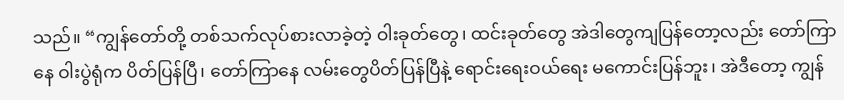သည်။ “ကျွန်တော်တို့ တစ်သက်လုပ်စားလာခဲ့တဲ့ ဝါးခုတ်တွေ၊ ထင်းခုတ်တွေ အဲဒါတွေကျပြန်တော့လည်း တော်ကြာနေ ဝါးပွဲရုံက ပိတ်ပြန်ပြီ၊ တော်ကြာနေ လမ်းတွေပိတ်ပြန်ပြီနဲ့ ရောင်းရေးဝယ်ရေး မကောင်းပြန်ဘူး၊ အဲဒီတော့ ကျွန်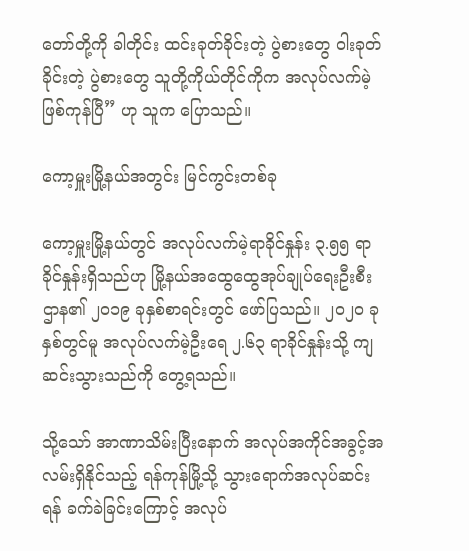တော်တို့ကို ခါတိုင်း ထင်းခုတ်ခိုင်းတဲ့ ပွဲစားတွေ ဝါးခုတ်ခိုင်းတဲ့ ပွဲစားတွေ သူတို့ကိုယ်တိုင်ကိုက အလုပ်လက်မဲ့ဖြစ်ကုန်ပြီ” ဟု သူက ပြောသည်။

ကော့မှူးမြို့နယ်အတွင်း မြင်ကွင်းတစ်ခု

ကော့မှူးမြို့နယ်တွင် အလုပ်လက်မဲ့ရာခိုင်နှုန်း ၃.၅၅ ရာခိုင်နှုန်းရှိသည်ဟု မြို့နယ်အထွေထွေအုပ်ချုပ်ရေးဦးစီးဌာန၏ ၂၀၁၉ ခုနှစ်စာရင်းတွင် ဖော်ပြသည်။ ၂၀၂၀ ခုနှစ်တွင်မူ အလုပ်လက်မဲ့ဦးရေ ၂.၆၃ ရာခိုင်နှုန်းသို့ ကျဆင်းသွားသည်ကို တွေ့ရသည်။

သို့သော် အာဏာသိမ်းပြီးနောက် အလုပ်အကိုင်အခွင့်အလမ်းရှိနိုင်သည့် ရန်ကုန်မြို့သို့ သွားရောက်အလုပ်ဆင်းရန် ခက်ခဲခြင်းကြောင့် အလုပ်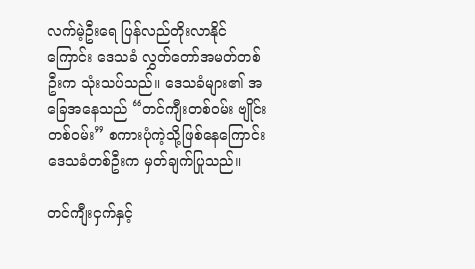လက်မဲ့ဦးရေ ပြန်လည်တိုးလာနိုင်ကြောင်း ဒေသခံ လွှတ်တော်အမတ်တစ်ဦးက သုံးသပ်သည်။ ဒေသခံများ၏ အခြေအနေသည် “တင်ကျီးတစ်ဝမ်း ဗျိုင်းတစ်ဝမ်း” စကားပုံကဲ့သို့ဖြစ်နေကြောင်း ဒေသခံတစ်ဦးက မှတ်ချက်ပြုသည်။

တင်ကျီးငှက်နှင့်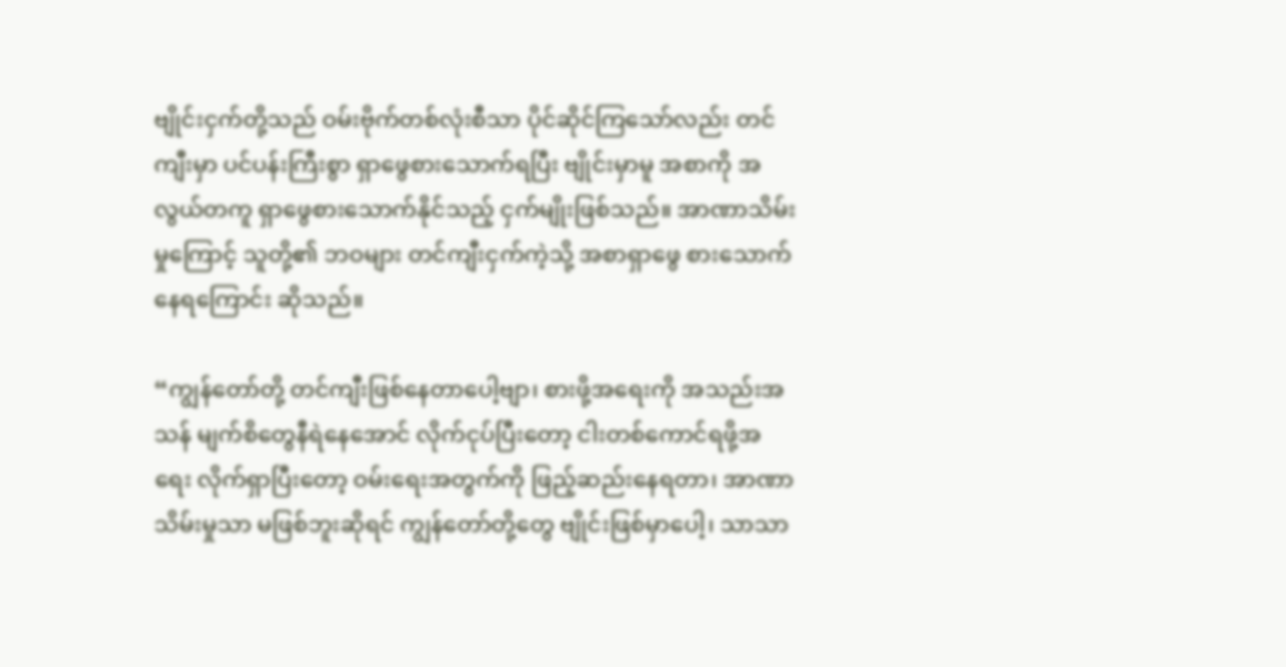ဗျိုင်းငှက်တို့သည် ဝမ်းဗိုက်တစ်လုံးစီသာ ပိုင်ဆိုင်ကြသော်လည်း တင်ကျီးမှာ ပင်ပန်းကြီးစွာ ရှာဖွေစားသောက်ရပြီး ဗျိုင်းမှာမူ အစာကို အလွယ်တကူ ရှာဖွေစားသောက်နိုင်သည့် ငှက်မျိုးဖြစ်သည်။ အာဏာသိမ်းမှုကြောင့် သူတို့၏ ဘဝများ တင်ကျီးငှက်ကဲ့သို့ အစာရှာဖွေ စားသောက်နေရကြောင်း ဆိုသည်။

“ကျွန်တော်တို့ တင်ကျီးဖြစ်နေတာပေါ့ဗျာ၊ စားဖို့အရေးကို အသည်းအသန် မျက်စိတွေနီရဲနေအောင် လိုက်ငုပ်ပြီးတော့ ငါးတစ်ကောင်ရဖို့အရေး လိုက်ရှာပြီးတော့ ဝမ်းရေးအတွက်ကို ဖြည့်ဆည်းနေရတာ၊ အာဏာသိမ်းမှုသာ မဖြစ်ဘူးဆိုရင် ကျွန်တော်တို့တွေ ဗျိုင်းဖြစ်မှာပေါ့၊ သာသာ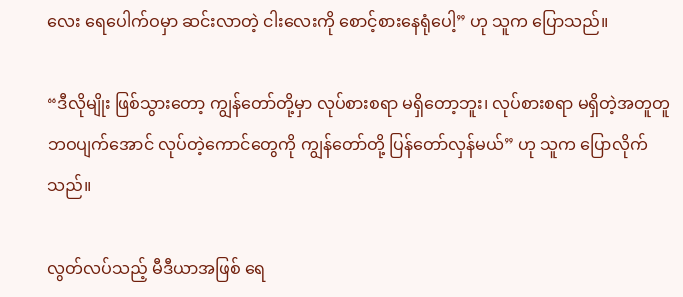လေး ရေပေါက်ဝမှာ ဆင်းလာတဲ့ ငါးလေးကို စောင့်စားနေရုံပေါ့” ဟု သူက ပြောသည်။

“ဒီလိုမျိုး ဖြစ်သွားတော့ ကျွန်တော်တို့မှာ လုပ်စားစရာ မရှိတော့ဘူး၊ လုပ်စားစရာ မရှိတဲ့အတူတူ ဘဝပျက်အောင် လုပ်တဲ့ကောင်တွေကို ကျွန်တော်တို့ ပြန်တော်လှန်မယ်” ဟု သူက ပြောလိုက်သည်။

လွတ်လပ်သည့် မီဒီယာအဖြစ် ရေ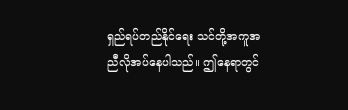ရှည်ရပ်တည်နိုင်ရေး သင်တို့အကူအညီလိုအပ်နေပါသည်။ ဤနေရာတွင်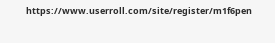https://www.userroll.com/site/register/m1f6pen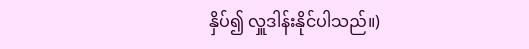နှိပ်၍ လှူဒါန်းနိုင်ပါသည်။)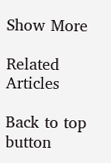Show More

Related Articles

Back to top button